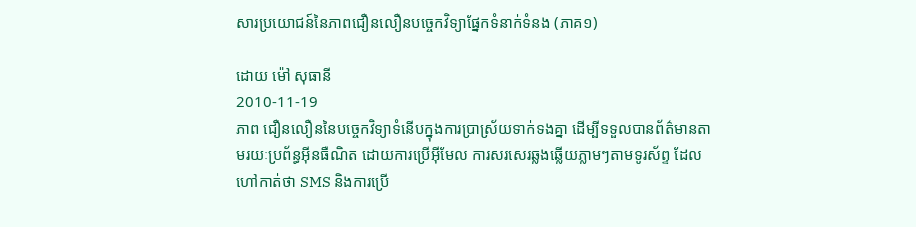សារប្រយោជន៍នៃភាពជឿនលឿនបច្ចេកវិទ្យាផ្នែកទំនាក់ទំនង (ភាគ១)

ដោយ ម៉ៅ សុធានី
2010-11-19
ភាព ជឿនលឿននៃបច្ចេកវិទ្យាទំនើបក្នុងការប្រាស្រ័យទាក់ទងគ្នា ដើម្បីទទួលបានព័ត៌មានតាមរយៈប្រព័ន្ធអ៊ីនធឺណិត ដោយការប្រើអ៊ីមែល ការសរសេរឆ្លងឆ្លើយភ្លាមៗតាមទូរស័ព្ទ ដែលហៅកាត់ថា SMS និងការប្រើ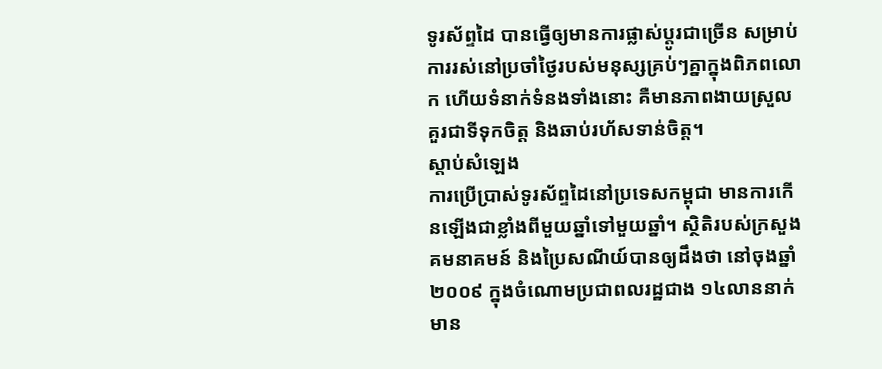ទូរស័ព្ទដៃ បានធ្វើឲ្យមានការផ្លាស់ប្តូរជាច្រើន សម្រាប់ការរស់នៅប្រចាំថ្ងៃរបស់មនុស្សគ្រប់ៗគ្នាក្នុងពិភពលោក ហើយទំនាក់ទំនងទាំងនោះ គឺមានភាពងាយស្រួលគួរជាទីទុកចិត្ត និងឆាប់រហ័សទាន់ចិត្ត។
ស្តាប់សំឡេង
ការប្រើប្រាស់ទូរស័ព្ទដៃនៅប្រទេសកម្ពុជា មានការកើនឡើងជាខ្លាំងពីមួយឆ្នាំទៅមួយឆ្នាំ។ ស្ថិតិរបស់ក្រសួងគមនាគមន៍ និងប្រៃសណីយ៍បានឲ្យដឹងថា នៅចុងឆ្នាំ២០០៩ ក្នុងចំណោមប្រជាពលរដ្ឋជាង ១៤លាននាក់ មាន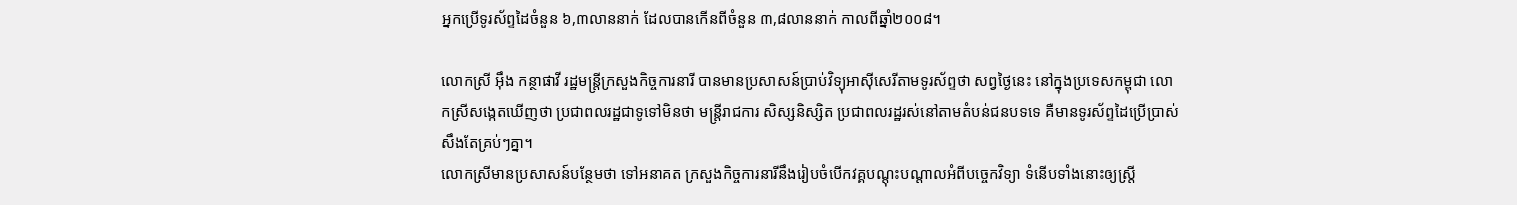អ្នកប្រើទូរស័ព្ទដៃចំនួន ៦,៣លាននាក់ ដែលបានកើនពីចំនួន ៣,៨លាននាក់ កាលពីឆ្នាំ២០០៨។

លោកស្រី អ៊ឹង កន្ថាផាវី រដ្ឋមន្ត្រីក្រសួងកិច្ចការនារី បានមានប្រសាសន៍ប្រាប់វិទ្យុអាស៊ីសេរីតាមទូរស័ព្ទថា សព្វថ្ងៃនេះ នៅក្នុងប្រទេសកម្ពុជា លោកស្រីសង្កេតឃើញថា ប្រជាពលរដ្ឋជាទូទៅមិនថា មន្ត្រីរាជការ សិស្សនិស្សិត ប្រជាពលរដ្ឋរស់នៅតាមតំបន់ជនបទទេ គឺមានទូរស័ព្ទដៃប្រើប្រាស់សឹងតែគ្រប់ៗគ្នា។
លោកស្រីមានប្រសាសន៍បន្ថែមថា ទៅអនាគត ក្រសួងកិច្ចការនារីនឹងរៀបចំបើកវគ្គបណ្ដុះបណ្ដាលអំពីបច្ចេកវិទ្យា ទំនើបទាំងនោះឲ្យស្ត្រី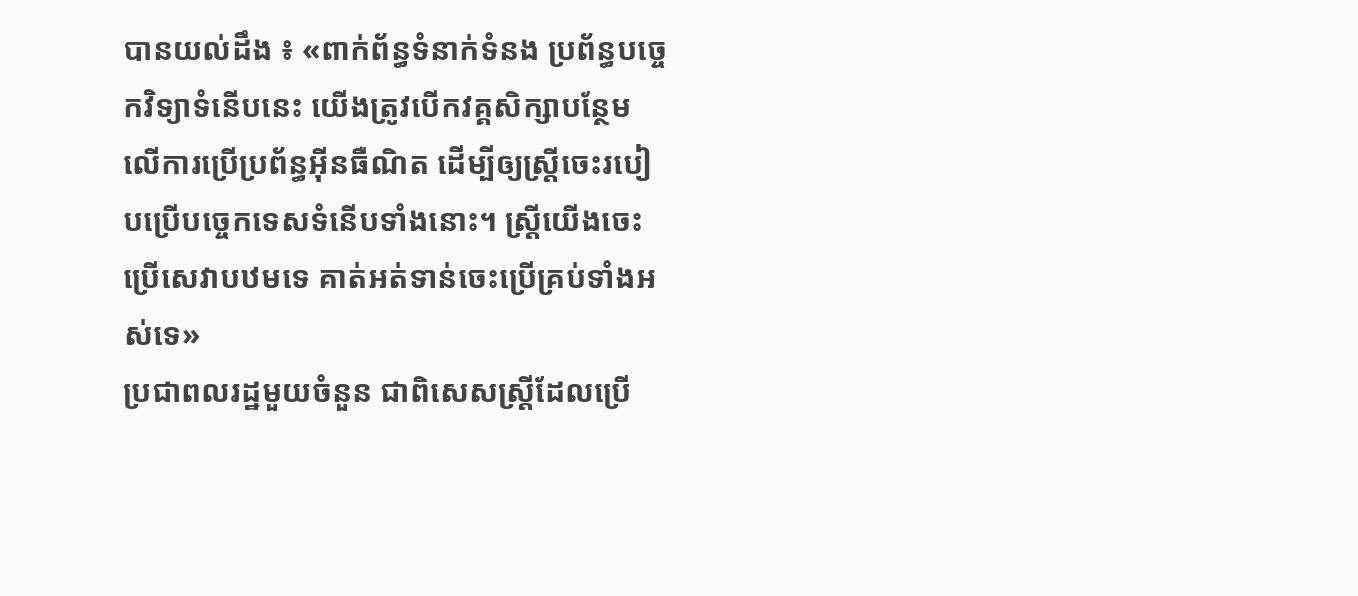បានយល់ដឹង ៖ «ពាក់ព័ន្ធទំនាក់ទំនង ប្រព័ន្ធបច្ចេកវិទ្យាទំនើបនេះ យើងត្រូវបើកវគ្គសិក្សាបន្ថែមលើការប្រើប្រព័ន្ធអ៊ីនធឺណិត ដើម្បីឲ្យស្ត្រីចេះរបៀបប្រើបច្ចេកទេសទំនើបទាំងនោះ។ ស្ត្រីយើងចេះប្រើសេវាបឋមទេ គាត់អត់ទាន់ចេះប្រើគ្រប់ទាំងអស់ទេ»
ប្រជាពលរដ្ឋមួយចំនួន ជាពិសេសស្ត្រីដែលប្រើ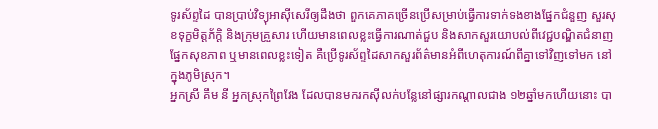ទូរស័ព្ទដៃ បានប្រាប់វិទ្យុអាស៊ីសេរីឲ្យដឹងថា ពួកគេភាគច្រើនប្រើសម្រាប់ធ្វើការទាក់ទងខាងផ្នែកជំនួញ សួរសុខទុក្ខមិត្តភ័ក្ដិ និងក្រុមគ្រួសារ ហើយមានពេលខ្លះធ្វើការណាត់ជួប និងសាកសួរយោបល់ពីវេជ្ជបណ្ឌិតជំនាញផ្នែកសុខភាព ឬមានពេលខ្លះទៀត គឺប្រើទូរស័ព្ទដៃសាកសួរព័ត៌មានអំពីហេតុការណ៍ពីគ្នាទៅវិញទៅមក នៅក្នុងភូមិស្រុក។
អ្នកស្រី គឹម នី អ្នកស្រុកព្រៃវែង ដែលបានមករកស៊ីលក់បន្លែនៅផ្សារកណ្ដាលជាង ១២ឆ្នាំមកហើយនោះ បា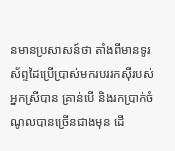នមានប្រសាសន៍ថា តាំងពីមានទូរស័ព្ទដៃប្រើប្រាស់មករបររកស៊ីរបស់អ្នកស្រីបាន គ្រាន់បើ និងរកប្រាក់ចំណូលបានច្រើនជាងមុន ដើ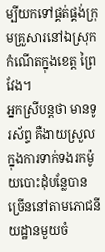ម្បីយកទៅផ្គត់ផ្គង់ក្រុមគ្រួសារនៅឯស្រុកកំណើតក្នុងខេត្ត ព្រៃវែង។
អ្នកស្រីបន្តថា មានទូរស័ព្ទ គឺងាយស្រួលក្នុងការទាក់ទងរកម៉ូយបោះដុំបន្លែបានច្រើននៅតាមភោជនីយដ្ឋានមួយចំ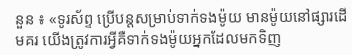នួន ៖ «ទូរស័ព្ទ ប្រើបន្តសម្រាប់ទាក់ទងម៉ូយ មានម៉ូយនៅផ្សារដើមគរ យើងត្រូវការអ្វីគឺទាក់ទងម៉ូយអ្នកដែលមកទិញ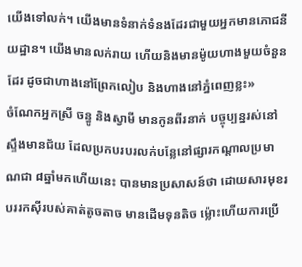យើងទៅលក់។ យើងមានទំនាក់ទំនងដែរជាមួយអ្នកមានភោជនីយដ្ឋាន។ យើងមានលក់រាយ ហើយនិងមានម៉ូយហាងមួយចំនួនដែរ ដូចជាហាងនៅព្រែកលៀប និងហាងនៅភ្នំពេញខ្លះ»
ចំណែកអ្នកស្រី ចន្ធូ និងស្វាមី មានកូនពីរនាក់ បច្ចុប្បន្នរស់នៅស្ទឹងមានជ័យ ដែលប្រកបរបរលក់បន្លែនៅផ្សារកណ្ដាលប្រមាណជា ៨ឆ្នាំមកហើយនេះ បានមានប្រសាសន៍ថា ដោយសារមុខរបររកស៊ីរបស់គាត់តូចតាច មានដើមទុនតិច ម្ល៉ោះហើយការប្រើ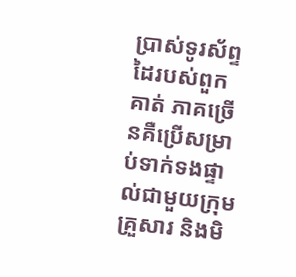ប្រាស់ទូរស័ព្ទដៃរបស់ពួកគាត់ ភាគច្រើនគឺប្រើសម្រាប់ទាក់ទងផ្ទាល់ជាមួយក្រុមគ្រួសារ និងមិ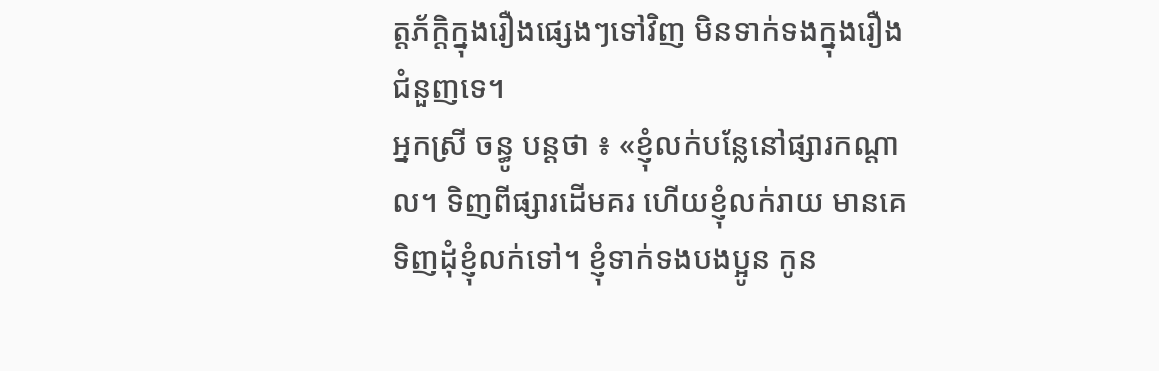ត្តភ័ក្ដិក្នុងរឿងផ្សេងៗទៅវិញ មិនទាក់ទងក្នុងរឿងជំនួញទេ។
អ្នកស្រី ចន្ធូ បន្តថា ៖ «ខ្ញុំលក់បន្លែនៅផ្សារកណ្ដាល។ ទិញពីផ្សារដើមគរ ហើយខ្ញុំលក់រាយ មានគេទិញដុំខ្ញុំលក់ទៅ។ ខ្ញុំទាក់ទងបងប្អូន កូន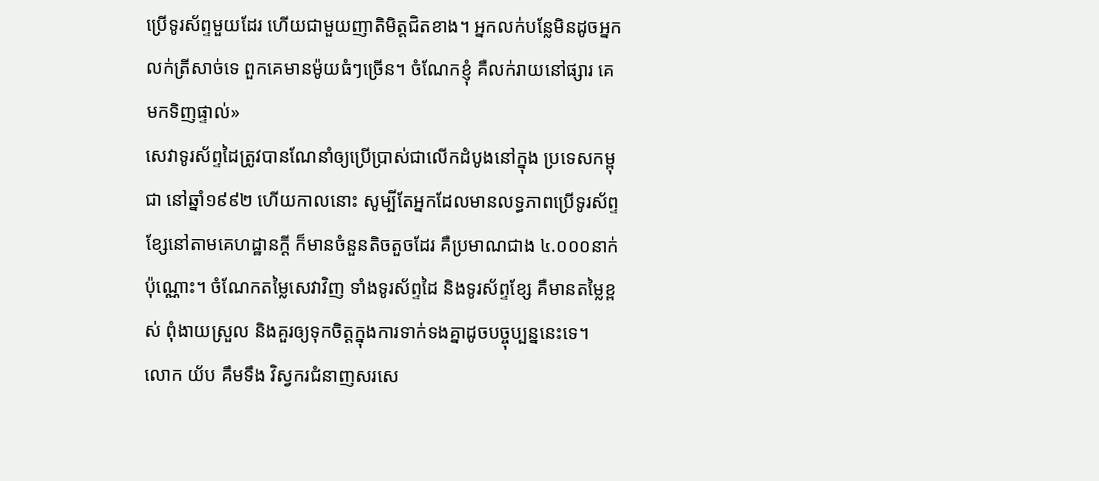ប្រើទូរស័ព្ទមួយដែរ ហើយជាមួយញាតិមិត្តជិតខាង។ អ្នកលក់បន្លែមិនដូចអ្នកលក់ត្រីសាច់ទេ ពួកគេមានម៉ូយធំៗច្រើន។ ចំណែកខ្ញុំ គឺលក់រាយនៅផ្សារ គេមកទិញផ្ទាល់»
សេវាទូរស័ព្ទដៃត្រូវបានណែនាំឲ្យប្រើប្រាស់ជាលើកដំបូងនៅក្នុង ប្រទេសកម្ពុជា នៅឆ្នាំ១៩៩២ ហើយកាលនោះ សូម្បីតែអ្នកដែលមានលទ្ធភាពប្រើទូរស័ព្ទខ្សែនៅតាមគេហដ្ឋានក្តី ក៏មានចំនួនតិចតួចដែរ គឺប្រមាណជាង ៤.០០០នាក់ប៉ុណ្ណោះ។ ចំណែកតម្លៃសេវាវិញ ទាំងទូរស័ព្ទដៃ និងទូរស័ព្ទខ្សែ គឺមានតម្លៃខ្ពស់ ពុំងាយស្រួល និងគួរឲ្យទុកចិត្តក្នុងការទាក់ទងគ្នាដូចបច្ចុប្បន្ននេះទេ។
លោក យ័ប គឹមទឹង វិស្វករជំនាញសរសេ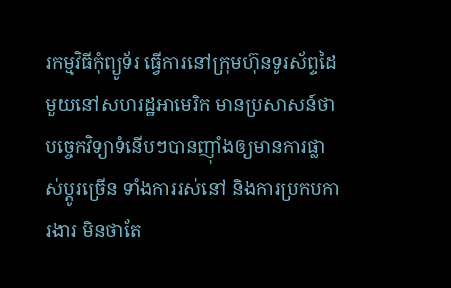រកម្មវិធីកុំព្យូទ័រ ធ្វើការនៅក្រុមហ៊ុនទូរស័ព្ទដៃមួយនៅសហរដ្ឋអាមេរិក មានប្រសាសន៍ថា បច្ចេកវិទ្យាទំនើបៗបានញ៉ាំងឲ្យមានការផ្លាស់ប្ដូរច្រើន ទាំងការរស់នៅ និងការប្រកបការងារ មិនថាតែ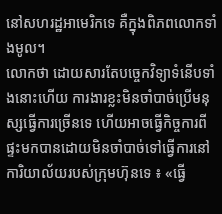នៅសហរដ្ឋអាមេរិកទេ គឺក្នុងពិភពលោកទាំងមូល។
លោកថា ដោយសារតែបច្ចេកវិទ្យាទំនើបទាំងនោះហើយ ការងារខ្លះមិនចាំបាច់ប្រើមនុស្សធ្វើការច្រើនទេ ហើយអាចធ្វើកិច្ចការពីផ្ទះមកបានដោយមិនចាំបាច់ទៅធ្វើការនៅ ការិយាល័យរបស់ក្រុមហ៊ុនទេ ៖ «ធ្វើ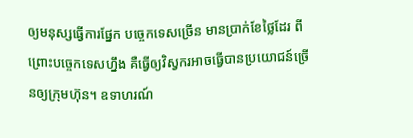ឲ្យមនុស្សធ្វើការផ្នែក បច្ចេកទេសច្រើន មានប្រាក់ខែថ្លៃដែរ ពីព្រោះបច្ចេកទេសហ្នឹង គឺធ្វើឲ្យវិស្វករអាចធ្វើបានប្រយោជន៍ច្រើនឲ្យក្រុមហ៊ុន។ ឧទាហរណ៍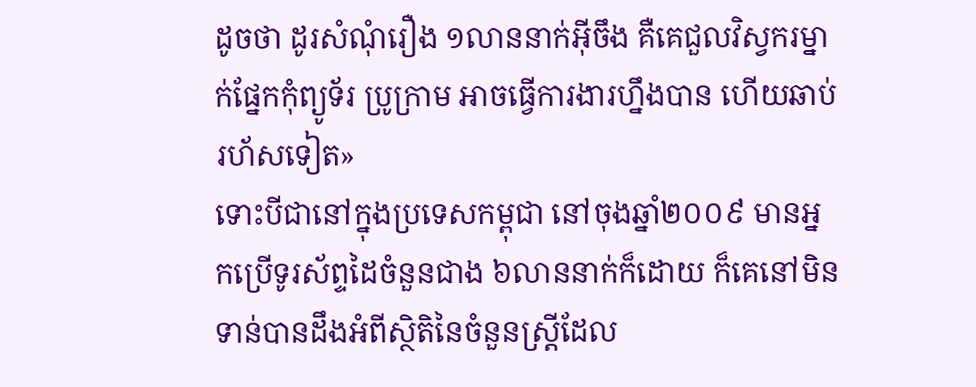ដូចថា ដូរសំណុំរឿង ១លាននាក់អ៊ីចឹង គឺគេជួលវិស្វករម្នាក់ផ្នែកកុំព្យូទ័រ ប្រូក្រាម អាចធ្វើការងារហ្នឹងបាន ហើយឆាប់រហ័សទៀត»
ទោះបីជានៅក្នុងប្រទេសកម្ពុជា នៅចុងឆ្នាំ២០០៩ មានអ្នកប្រើទូរស័ព្ទដៃចំនួនជាង ៦លាននាក់ក៏ដោយ ក៏គេនៅមិនទាន់បានដឹងអំពីស្ថិតិនៃចំនួនស្ត្រីដែល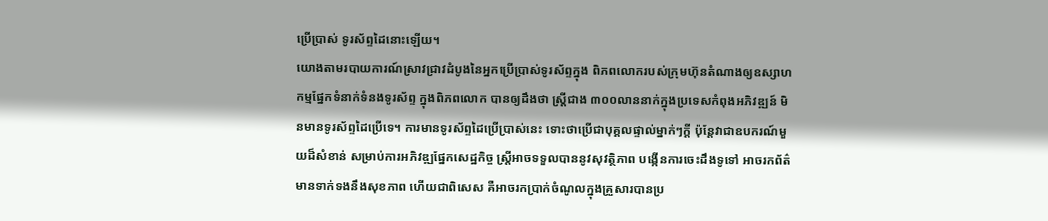ប្រើប្រាស់ ទូរស័ព្ទដៃនោះឡើយ។
យោងតាមរបាយការណ៍ស្រាវជ្រាវដំបូងនៃអ្នកប្រើប្រាស់ទូរស័ព្ទក្នុង ពិភពលោករបស់ក្រុមហ៊ុនតំណាងឲ្យឧស្សាហកម្មផ្នែកទំនាក់ទំនងទូរស័ព្ទ ក្នុងពិភពលោក បានឲ្យដឹងថា ស្ត្រីជាង ៣០០លាននាក់ក្នុងប្រទេសកំពុងអភិវឌ្ឍន៍ មិនមានទូរស័ព្ទដៃប្រើទេ។ ការមានទូរស័ព្ទដៃប្រើប្រាស់នេះ ទោះថាប្រើជាបុគ្គលផ្ទាល់ម្នាក់ៗក្តី ប៉ុន្តែវាជាឧបករណ៍មួយដ៏សំខាន់ សម្រាប់ការអភិវឌ្ឍផ្នែកសេដ្ឋកិច្ច ស្ត្រីអាចទទួលបាននូវសុវត្ថិភាព បង្កើនការចេះដឹងទូទៅ អាចរកព័ត៌មានទាក់ទងនឹងសុខភាព ហើយជាពិសេស គឺអាចរកប្រាក់ចំណូលក្នុងគ្រួសារបានប្រ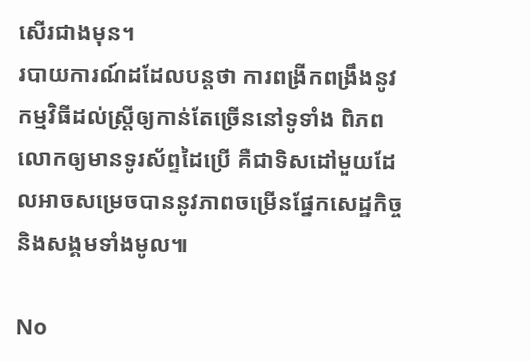សើរជាងមុន។
របាយការណ៍ដដែលបន្តថា ការពង្រីកពង្រឹងនូវកម្មវិធីដល់ស្ត្រីឲ្យកាន់តែច្រើននៅទូទាំង ពិភពលោកឲ្យមានទូរស័ព្ទដៃប្រើ គឺជាទិសដៅមួយដែលអាចសម្រេចបាននូវភាពចម្រើនផ្នែកសេដ្ឋកិច្ច និងសង្គមទាំងមូល៕

No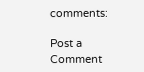comments:

Post a Comment